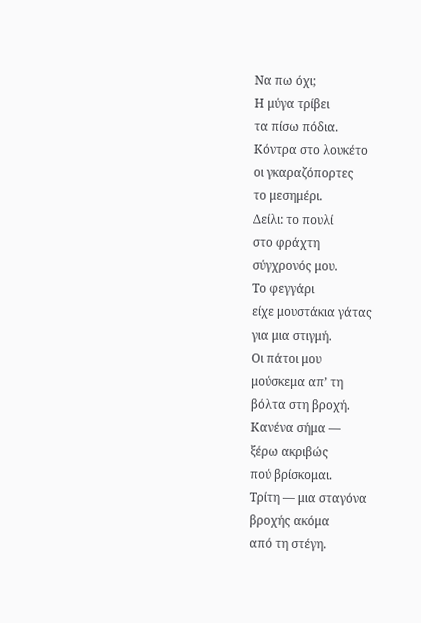Να πω όχι;
Η μύγα τρίβει
τα πίσω πόδια.
Κόντρα στο λουκέτο
οι γκαραζόπορτες
το μεσημέρι.
Δείλι: το πουλί
στο φράχτη
σύγχρονός μου.
Το φεγγάρι
είχε μουστάκια γάτας
για μια στιγμή.
Οι πάτοι μου
μούσκεμα απ’ τη
βόλτα στη βροχή.
Κανένα σήμα —
ξέρω ακριβώς
πού βρίσκομαι.
Τρίτη — μια σταγόνα
βροχής ακόμα
από τη στέγη.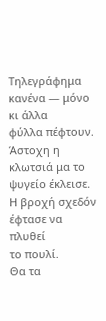Τηλεγράφημα
κανένα — μόνο κι άλλα
φύλλα πέφτουν.
Άστοχη η
κλωτσιά μα το
ψυγείο έκλεισε.
Η βροχή σχεδόν
έφτασε να πλυθεί
το πουλί.
Θα τα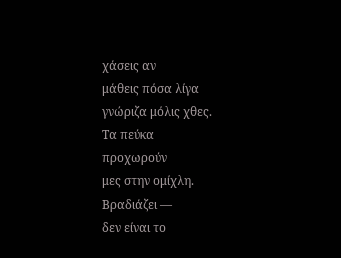χάσεις αν
μάθεις πόσα λίγα
γνώριζα μόλις χθες.
Τα πεύκα
προχωρούν
μες στην ομίχλη.
Βραδιάζει —
δεν είναι το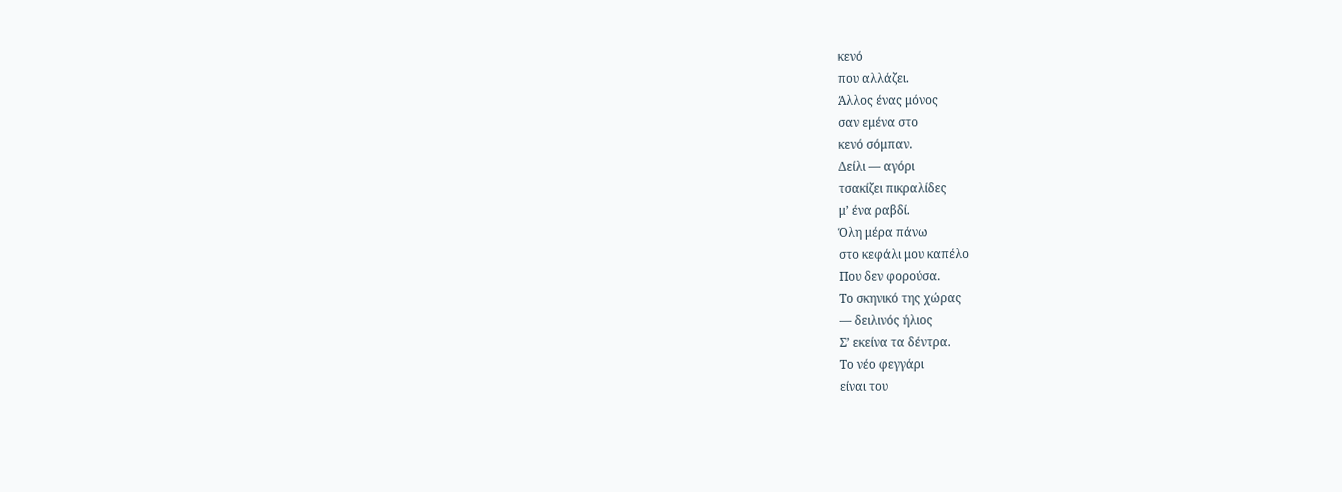κενό
που αλλάζει.
Άλλος ένας μόνος
σαν εμένα στο
κενό σόμπαν.
Δείλι — αγόρι
τσακίζει πικραλίδες
μ’ ένα ραβδί.
Όλη μέρα πάνω
στο κεφάλι μου καπέλο
Που δεν φορούσα.
Το σκηνικό της χώρας
— δειλινός ήλιος
Σ’ εκείνα τα δέντρα.
Το νέο φεγγάρι
είναι του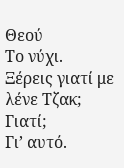Θεού
Το νύχι.
Ξέρεις γιατί με λένε Τζακ;
Γιατί;
Γι’ αυτό.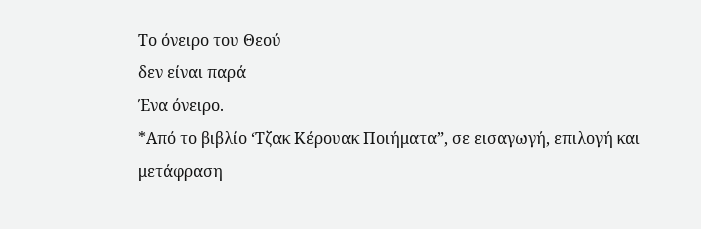Το όνειρο του Θεού
δεν είναι παρά
Ένα όνειρο.
*Από το βιβλίο ‘Τζακ Κέρουακ Ποιήματα”, σε εισαγωγή, επιλογή και μετάφραση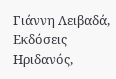Γιάννη Λειβαδά, Εκδόσεις Ηριδανός,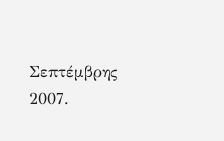Σεπτέμβρης 2007.